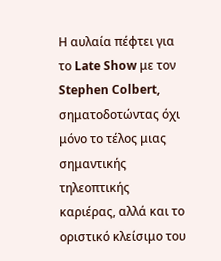Η αυλαία πέφτει για το Late Show με τον Stephen Colbert, σηματοδοτώντας όχι μόνο το τέλος μιας σημαντικής τηλεοπτικής καριέρας, αλλά και το οριστικό κλείσιμο του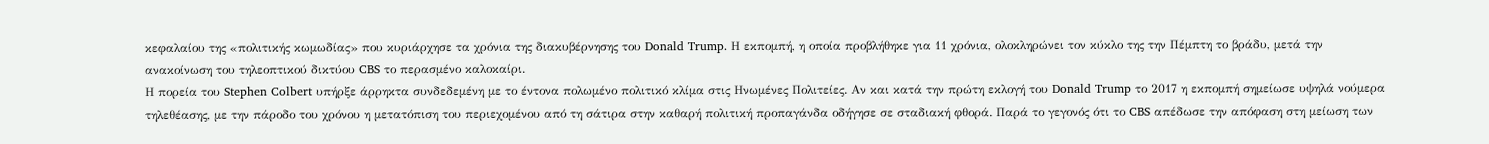κεφαλαίου της «πολιτικής κωμωδίας» που κυριάρχησε τα χρόνια της διακυβέρνησης του Donald Trump. Η εκπομπή, η οποία προβλήθηκε για 11 χρόνια, ολοκληρώνει τον κύκλο της την Πέμπτη το βράδυ, μετά την ανακοίνωση του τηλεοπτικού δικτύου CBS το περασμένο καλοκαίρι.
Η πορεία του Stephen Colbert υπήρξε άρρηκτα συνδεδεμένη με το έντονα πολωμένο πολιτικό κλίμα στις Ηνωμένες Πολιτείες. Αν και κατά την πρώτη εκλογή του Donald Trump το 2017 η εκπομπή σημείωσε υψηλά νούμερα τηλεθέασης, με την πάροδο του χρόνου η μετατόπιση του περιεχομένου από τη σάτιρα στην καθαρή πολιτική προπαγάνδα οδήγησε σε σταδιακή φθορά. Παρά το γεγονός ότι το CBS απέδωσε την απόφαση στη μείωση των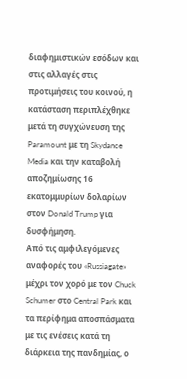διαφημιστικών εσόδων και στις αλλαγές στις προτιμήσεις του κοινού, η κατάσταση περιπλέχθηκε μετά τη συγχώνευση της Paramount με τη Skydance Media και την καταβολή αποζημίωσης 16 εκατομμυρίων δολαρίων στον Donald Trump για δυσφήμηση.
Από τις αμφιλεγόμενες αναφορές του «Russiagate» μέχρι τον χορό με τον Chuck Schumer στο Central Park και τα περίφημα αποσπάσματα με τις ενέσεις κατά τη διάρκεια της πανδημίας, ο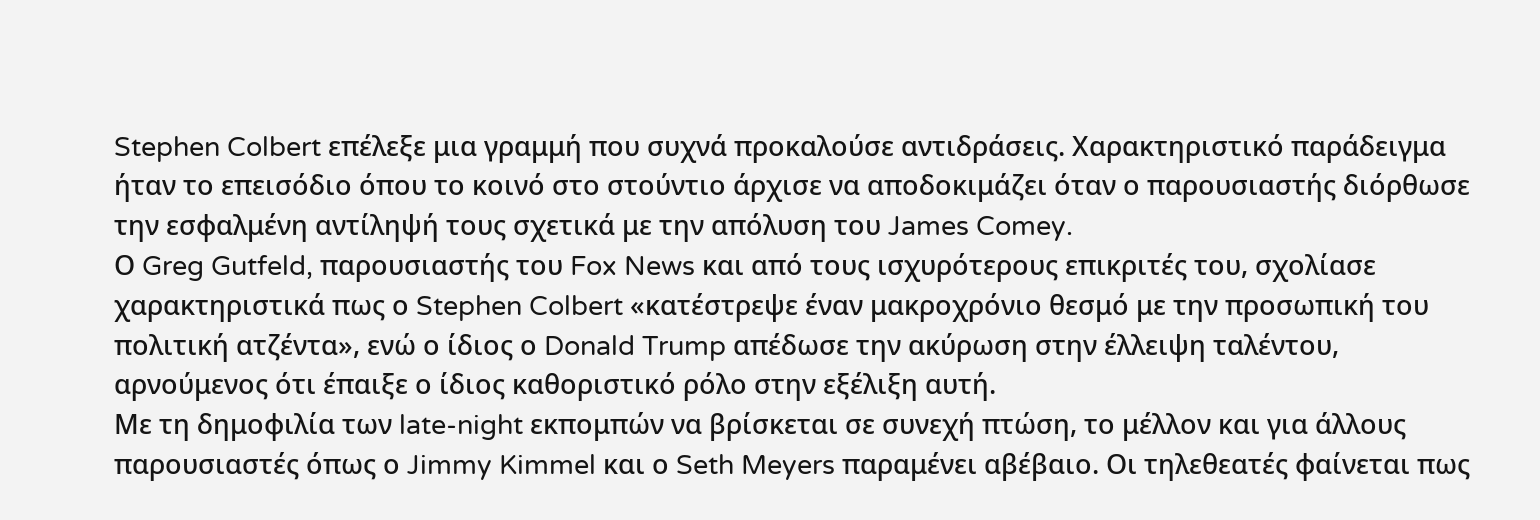Stephen Colbert επέλεξε μια γραμμή που συχνά προκαλούσε αντιδράσεις. Χαρακτηριστικό παράδειγμα ήταν το επεισόδιο όπου το κοινό στο στούντιο άρχισε να αποδοκιμάζει όταν ο παρουσιαστής διόρθωσε την εσφαλμένη αντίληψή τους σχετικά με την απόλυση του James Comey.
Ο Greg Gutfeld, παρουσιαστής του Fox News και από τους ισχυρότερους επικριτές του, σχολίασε χαρακτηριστικά πως ο Stephen Colbert «κατέστρεψε έναν μακροχρόνιο θεσμό με την προσωπική του πολιτική ατζέντα», ενώ ο ίδιος ο Donald Trump απέδωσε την ακύρωση στην έλλειψη ταλέντου, αρνούμενος ότι έπαιξε ο ίδιος καθοριστικό ρόλο στην εξέλιξη αυτή.
Με τη δημοφιλία των late-night εκπομπών να βρίσκεται σε συνεχή πτώση, το μέλλον και για άλλους παρουσιαστές όπως ο Jimmy Kimmel και ο Seth Meyers παραμένει αβέβαιο. Οι τηλεθεατές φαίνεται πως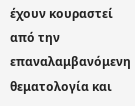έχουν κουραστεί από την επαναλαμβανόμενη θεματολογία και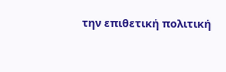την επιθετική πολιτική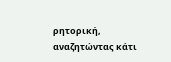ρητορική, αναζητώντας κάτι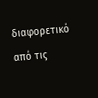διαφορετικό από τις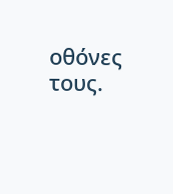οθόνες τους.